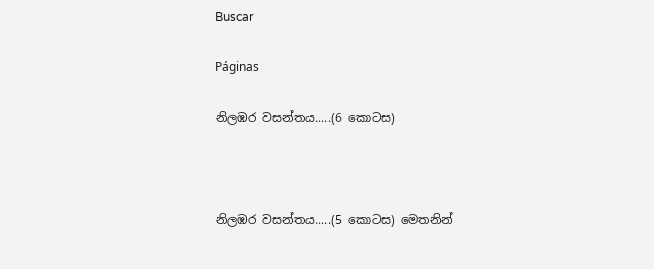Buscar

Páginas

නිලඹර වසන්තය.....(6 කොටස)



නිලඹර වසන්තය.....(5 කොටස) මෙතනින්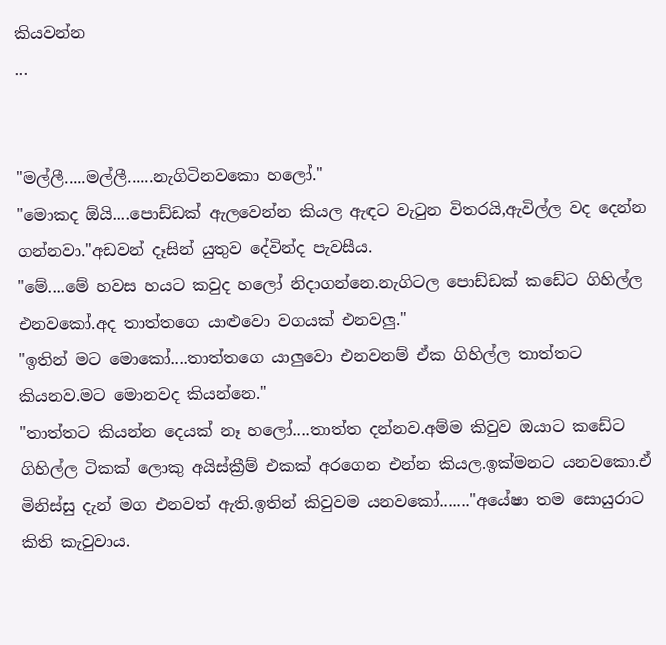කියවන්න
...


"මල්ලී.....මල්ලී......නැගිටිනවකො හලෝ."
"මොකද ඕයි....පොඩ්ඩක් ඇලවෙන්න කියල ඇඳට වැටුන විතරයි,ඇවිල්ල වද දෙන්න ගන්නවා."අඩවන් දෑසින් යුතුව දේවින්ද පැවසීය.
"මේ....මේ හවස හයට කවුද හලෝ නිදාගන්නෙ.නැගිටල පොඩ්ඩක් කඩේට ගිහිල්ල එනවකෝ.අද තාත්තගෙ යාළුවො වගයක් එනවලු."
"ඉතින් මට මොකෝ....තාත්තගෙ යාලුවො එනවනම් ඒක ගිහිල්ල තාත්තට කියනව.මට මොනවද කියන්නෙ."
"තාත්තට කියන්න දෙයක් නෑ හලෝ....තාත්ත දන්නව.අම්ම කිවුව ඔයාට කඩේට ගිහිල්ල ටිකක් ලොකු අයිස්ක්‍රීම් එකක් අරගෙන එන්න කියල.ඉක්මනට යනවකො.ඒ මිනිස්සු දැන් මග එනවත් ඇති.ඉතින් කිවුවම යනවකෝ......."අයේෂා තම සොයුරාට කිති කැවුවාය.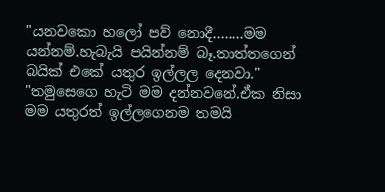"යනවකො හලෝ පව් නොදී........මම යන්නම්.හැබැයි පයින්නම් බෑ.තාත්තගෙන් බයික් එකේ යතුර ඉල්ලල දෙනවා."
"තමුසෙගෙ හැටි මම දන්නවනේ.ඒක නිසා මම යතුරත් ඉල්ලගෙනම තමයි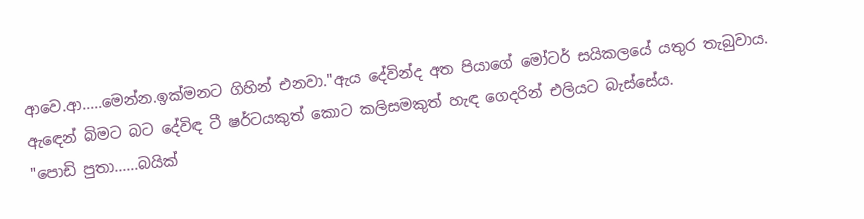ආවෙ.ආ.....මෙන්න.ඉක්මනට ගිහින් එනවා."ඇය දේවින්ද අත පියාගේ මෝටර් සයිකලයේ යතුර තැබුවාය.
ඇඳෙන් බිමට බට දේවිඳ ටී ෂර්ටයකුත් කොට කලිසමකුත් හැඳ ගෙදරින් එලියට බැස්සේය.
"පොඩි පුතා......බයික්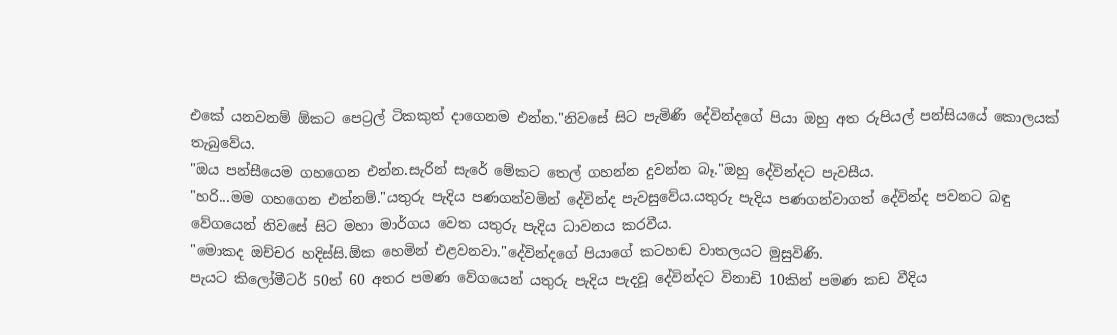එකේ යනවනම් ඕකට පෙට්‍රල් ටිකකුත් දාගෙනම එන්න."නිවසේ සිට පැමිණි දේවින්දගේ පියා ඔහු අත රුපියල් පන්සියයේ කොලයක් තැබුවේය.
"ඔය පන්සීයෙම ගහගෙන එන්න.සැරින් සැරේ මේකට තෙල් ගහන්න දුවන්න බෑ."ඔහු දේවින්දට පැවසීය.
"හරි...මම ගහගෙන එන්නම්."යතුරු පැදිය පණගන්වමින් දේවින්ද පැවසුවේය.යතුරු පැදිය පණගන්වාගත් දේවින්ද පවනට බඳු වේගයෙන් නිවසේ සිට මහා මාර්ගය වෙත යතුරු පැදිය ධාවනය කරවීය.
"මොකද ඔච්චර හදිස්සි.ඕක හෙමින් එළවනවා."දේවින්දගේ පියාගේ කටහඬ වාතලයට මුසුවිණි.
පැයට කිලෝමීටර් 50ත් 60 අතර පමණ වේගයෙන් යතුරු පැදිය පැදවූ දේවින්දට විනාඩි 10කින් පමණ කඩ වීදිය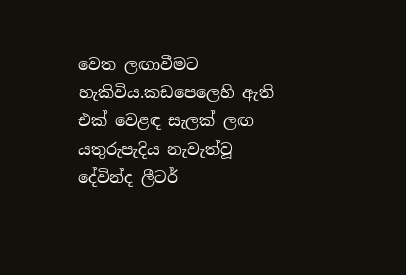වෙත ලඟාවීමට හැකිවිය.කඩපෙලෙහි ඇති එක් වෙළඳ සැලක් ලඟ යතුරුපැදිය නැවැත්වූ දේවින්ද ලීටර්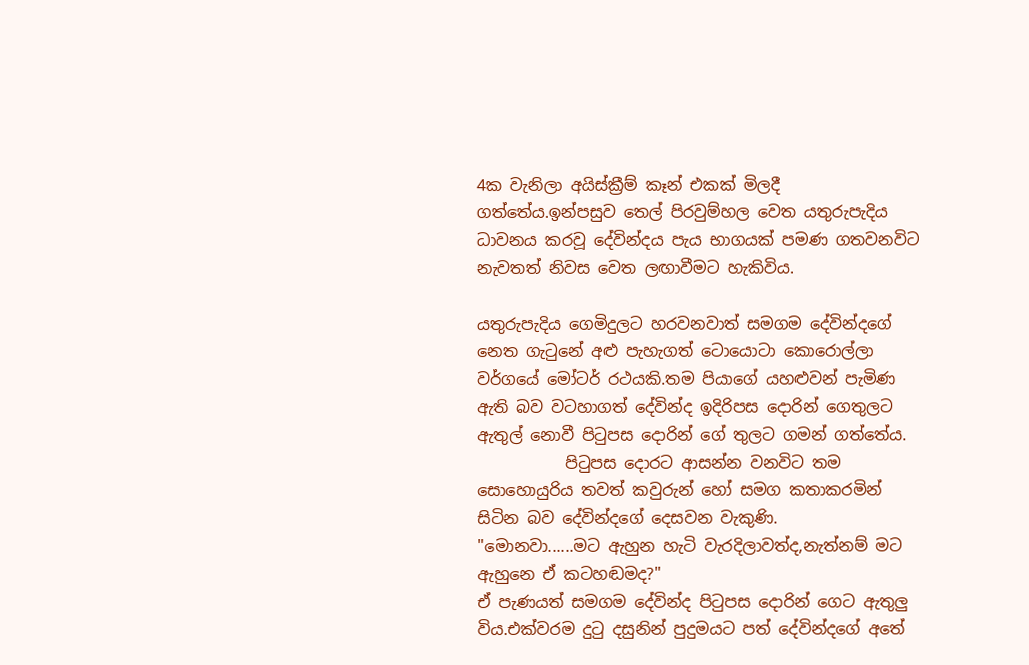4ක වැනිලා අයිස්ක්‍රීම් කෑන් එකක් මිලදී ගත්තේය.ඉන්පසුව තෙල් පිරවුම්හල වෙත යතුරුපැදිය ධාවනය කරවූ දේවින්දය පැය භාගයක් පමණ ගතවනවිට නැවතත් නිවස වෙත ලඟාවීමට හැකිවිය.

යතුරුපැදිය ගෙමිදුලට හරවනවාත් සමගම දේවින්දගේ නෙත ගැටුනේ අළු පැහැගත් ටොයොටා කොරොල්ලා වර්ගයේ මෝටර් රථයකි.තම පියාගේ යහළුවන් පැමිණ ඇති බව වටහාගත් දේවින්ද ඉදිරිපස දොරින් ගෙතුලට ඇතුල් නොවී පිටුපස දොරින් ගේ තුලට ගමන් ගත්තේය.
           පිටුපස දොරට ආසන්න වනවිට තම සොහොයුරිය තවත් කවුරුන් හෝ සමග කතාකරමින් සිටින බව දේවින්දගේ දෙසවන වැකුණි.
"මොනවා......මට ඇහුන හැටි වැරදිලාවත්ද,නැත්නම් මට ඇහුනෙ ඒ කටහඬමද?"
ඒ පැණයත් සමගම දේවින්ද පිටුපස දොරින් ගෙට ඇතුලු විය.එක්වරම දුටු දසුනින් පුදුමයට පත් දේවින්දගේ අතේ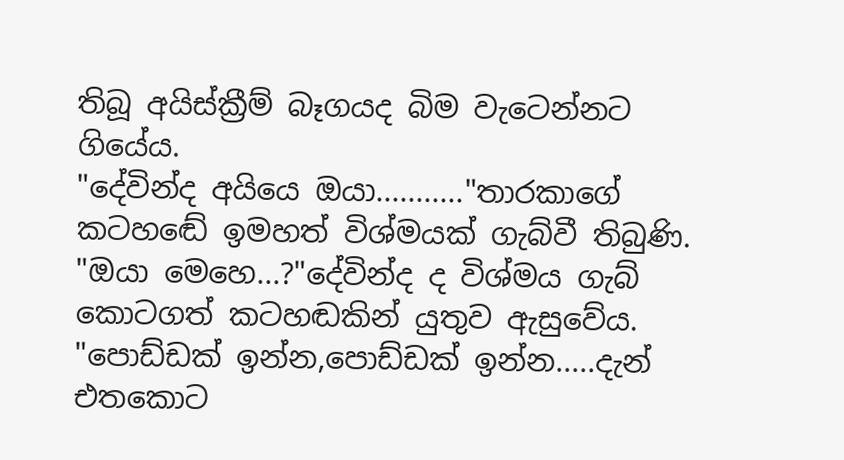තිබූ අයිස්ක්‍රීම් බෑගයද බිම වැටෙන්නට ගියේය.
"දේවින්ද අයියෙ ඔයා..........."තාරකාගේ කටහඬේ ඉමහත් විශ්මයක් ගැබ්වී තිබුණි.
"ඔයා මෙහෙ...?"දේවින්ද ද විශ්මය ගැබ් කොටගත් කටහඬකින් යුතුව ඇසුවේය.
"පොඩ්ඩක් ඉන්න,පොඩ්ඩක් ඉන්න.....දැන් එතකොට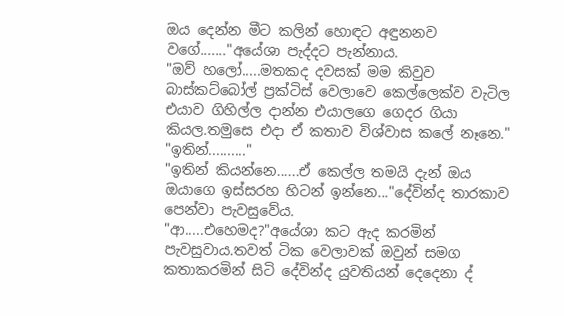ඔය දෙන්න මීට කලින් හොඳට අඳුනනව වගේ......."අයේශා පැද්දට පැන්නාය.
"ඔව් හලෝ.....මතකද දවසක් මම කිවුව බාස්කට්බෝල් ප්‍රක්ටිස් වෙලාවෙ කෙල්ලෙක්ව වැටිල එයාව ගිහිල්ල දාන්න එයාලගෙ ගෙදර ගියා කියල.තමුසෙ එදා ඒ කතාව විශ්වාස කලේ නෑනෙ."
"ඉතින්.........."
"ඉතින් කියන්නෙ......ඒ කෙල්ල තමයි දැන් ඔය ඔයාගෙ ඉස්සරහ හිටන් ඉන්නෙ..."දේවින්ද තාරකාව පෙන්වා පැවසුවේය.
"ආ.....එහෙමද?"අයේශා කට ඇද කරමින් පැවසුවාය.තවත් ටික වෙලාවක් ඔවුන් සමග කතාකරමින් සිටි දේවින්ද යුවතියන් දෙදෙනා ද්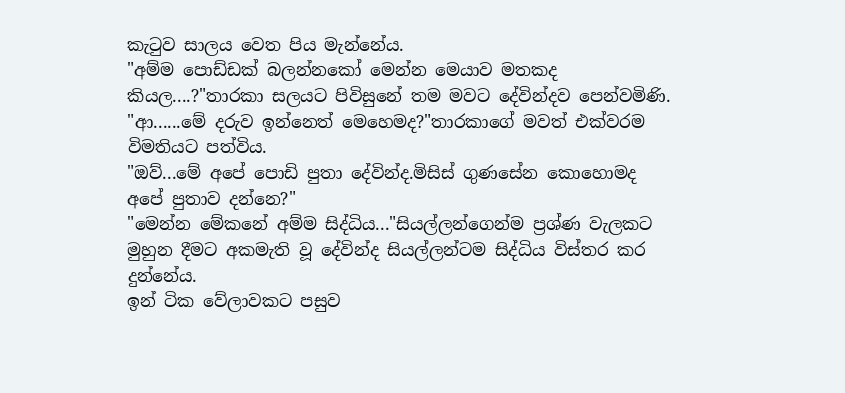කැටුව සාලය වෙත පිය මැන්නේය.
"අම්ම පොඩ්ඩක් බලන්නකෝ මෙන්න මෙයාව මතකද කියල....?"තාරකා සලයට පිවිසුනේ තම මවට දේවින්දව පෙන්වමිණි.
"ආ......මේ දරුව ඉන්නෙත් මෙහෙමද?"තාරකාගේ මවත් එක්වරම විමතියට පත්විය.
"ඔව්...මේ අපේ පොඩි පුතා දේවින්ද.මිසිස් ගුණසේන කොහොමද අපේ පුතාව දන්නෙ?"
"මෙන්න මේකනේ අම්ම සිද්ධිය..."සියල්ලන්ගෙන්ම ප්‍රශ්ණ වැලකට මුහුන දීමට අකමැති වූ දේවින්ද සියල්ලන්ටම සිද්ධිය විස්තර කර දුන්නේය.
ඉන් ටික වේලාවකට පසුව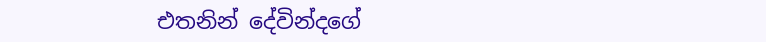එතනින් දේවින්දගේ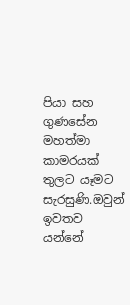පියා සහ ගුණසේන මහත්මා කාමරයක් තුලට යෑමට සැරසුණි.ඔවුන් ඉවතව යන්නේ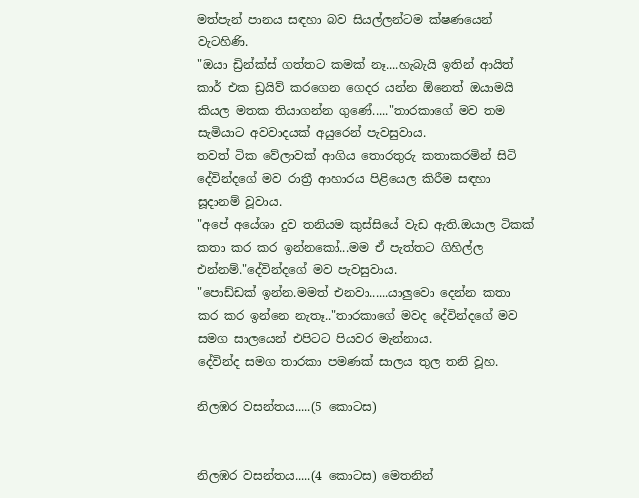මත්පැන් පානය සඳහා බව සියල්ලන්ටම ක්ෂණයෙන් වැටහිණි.
"ඔයා ඩ්‍රින්ක්ස් ගත්තට කමක් නෑ....හැබැයි ඉතින් ආයිත් කාර් එක ඩ්‍රයිව් කරගෙන ගෙදර යන්න ඕනෙත් ඔයාමයි කියල මතක තියාගන්න ගුණේ....."තාරකාගේ මව තම සැමියාට අවවාදයක් අයුරෙන් පැවසුවාය.
තවත් ටික වේලාවක් ආගිය තොරතුරු කතාකරමින් සිටි දේවින්දගේ මව රාත්‍රී ආහාරය පිළියෙල කිරීම සඳහා සූදානම් වූවාය.
"අපේ අයේශා දුව තනියම කුස්සියේ වැඩ ඇති.ඔයාල ටිකක් කතා කර කර ඉන්නකෝ...මම ඒ පැත්තට ගිහිල්ල එන්නම්."දේවින්දගේ මව පැවසුවාය.
"පොඩ්ඩක් ඉන්න.මමත් එනවා......යාලුවො දෙන්න කතා කර කර ඉන්නෙ නැතෑ.."තාරකාගේ මවද දේවින්දගේ මව සමග සාලයෙන් එපිටට පියවර මැන්නාය.
දේවින්ද සමග තාරකා පමණක් සාලය තුල තනි වූහ.

නිලඹර වසන්තය.....(5 කොටස)


නිලඹර වසන්තය.....(4 කොටස) මෙතනින්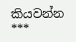කියවන්න
***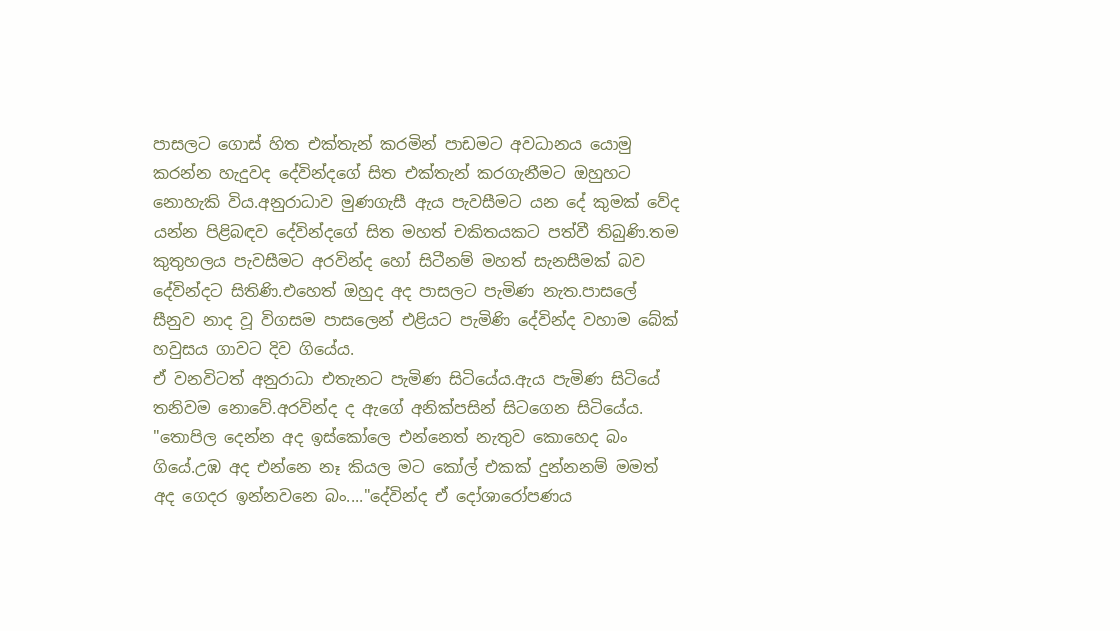පාසලට ගොස් හිත එක්තැන් කරමින් පාඩමට අවධානය යොමු කරන්න හැදුවද දේවින්දගේ සිත එක්තැන් කරගැනීමට ඔහුහට නොහැකි විය.අනුරාධාව මුණගැසී ඇය පැවසීමට යන දේ කුමක් වේද යන්න පිළිබඳව දේවින්දගේ සිත මහත් චකිතයකට පත්වී තිබුණි.තම කුතුහලය පැවසීමට අරවින්ද හෝ සිටීනම් මහත් සැනසීමක් බව දේවින්දට සිතිණි.එහෙත් ඔහුද අද පාසලට පැමිණ නැත.පාසලේ සීනුව නාද වූ විගසම පාසලෙන් එළියට පැමිණි දේවින්ද වහාම බේක් හවුසය ගාවට දිව ගියේය.
ඒ වනවිටත් අනුරාධා එතැනට පැමිණ සිටියේය.ඇය පැමිණ සිටියේ තනිවම නොවේ.අරවින්ද ද ඇගේ අනික්පසින් සිටගෙන සිටියේය.
"තොපිල දෙන්න අද ඉස්කෝලෙ එන්නෙත් නැතුව කොහෙද බං ගියේ.උඹ අද එන්නෙ නෑ කියල මට කෝල් එකක් දුන්නනම් මමත් අද ගෙදර ඉන්නවනෙ බං...."දේවින්ද ඒ දෝශාරෝපණය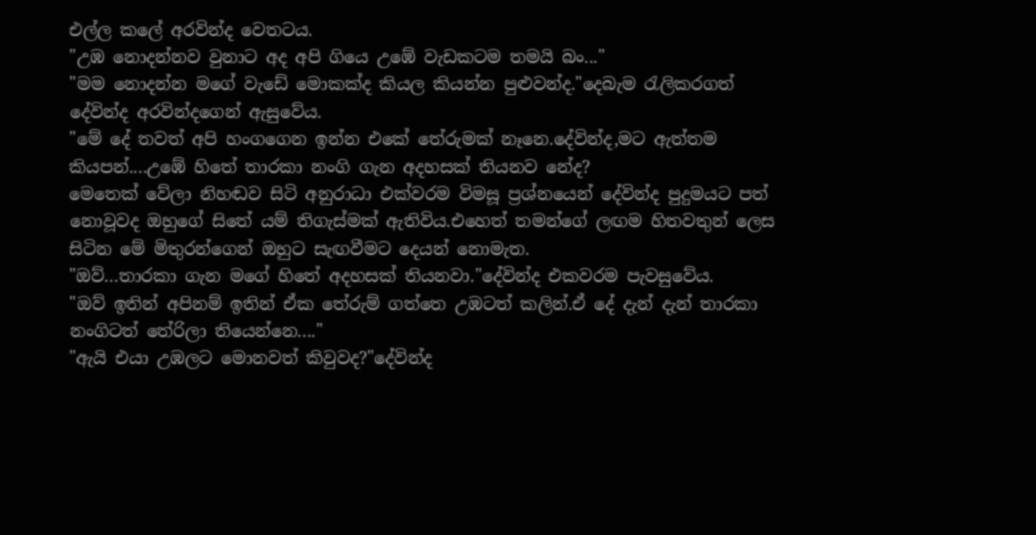එල්ල කලේ අරවින්ද වෙතටය.
"උඹ නොදන්නව වුනාට අද අපි ගියෙ උඹේ වැඩකටම තමයි බං..."
"මම නොදන්න මගේ වැඩේ මොකක්ද කියල කියන්න පුළුවන්ද."දෙබැම රැලිකරගත් දේවින්ද අරවින්දගෙන් ඇසුවේය.
"මේ දේ තවත් අපි හංගගෙන ඉන්න එකේ තේරුමක් නෑනෙ.දේවින්ද,මට ඇත්තම කියපන්....උඹේ හිතේ තාරකා නංගි ගැන අදහසක් තියනව නේද?
මෙතෙක් වේලා නිහඬව සිටි අනුරාධා එක්වරම විමසූ ප්‍රශ්නයෙන් දේවින්ද පුදුමයට පත් නොවූවද ඔහුගේ සිතේ යම් තිගැස්මක් ඇතිවිය.එහෙත් තමන්ගේ ලඟම හිතවතුන් ලෙස සිටින මේ මිතුරන්ගෙන් ඔහුට සැඟවීමට දෙයන් නොමැත.
"ඔව්...තාරකා ගැන මගේ හිතේ අදහසක් තියනවා."දේවින්ද එකවරම පැවසුවේය.
"ඔව් ඉතින් අපිනම් ඉතින් ඒක තේරුම් ගත්තෙ උඹටත් කලින්.ඒ දේ දැන් දැන් තාරකා නංගිටත් තේරිලා තියෙන්නෙ...."
"ඇයි එයා උඹලට මොනවත් කිවුවද?"දේවින්ද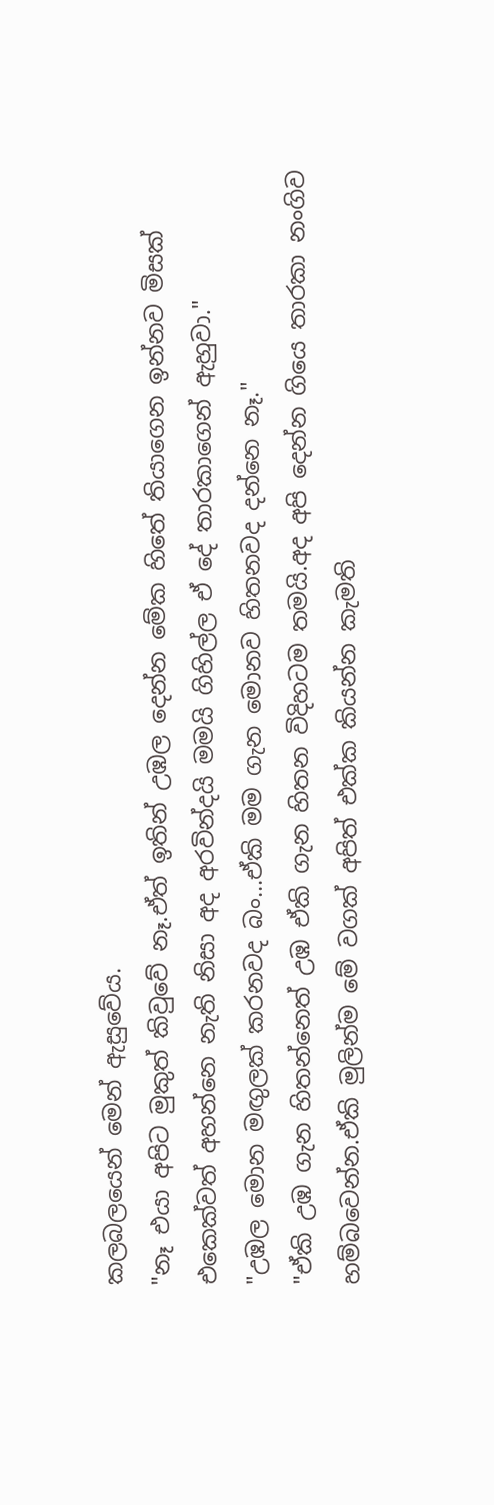කලබලයෙන් මෙන් ඇසුවේය.
"නෑ එයා අපිට මුකුත් කිවුවේ නෑ.ඒත් ඉතින් උඹල දෙන්න මේක හිතේ තියාගෙන ඉන්නව මිසක් එකෙක්වත් අහන්නෙ නැති නිසා අද අරවින්දයි මමයි ගිහිල්ල ඒ දේ තාරකාගෙන් ඇහුවා."
"උඹල මොන මඟුලක් කරනවද බං...ඒකි මම ගැන මොනව හිතනවද දන්නෙ නෑ."
"ඒකි උඹ ගැන හිතන්නෙත් උඹ ඒකි ගැන හිතන විදිහටම තමයි.අද අපි දෙන්න ගියෙ තාරකා නංගිව හම්බවෙන්න.ඒකි මුලින්ම මේ වගක් අපිත් එක්ක කියන්න කැමති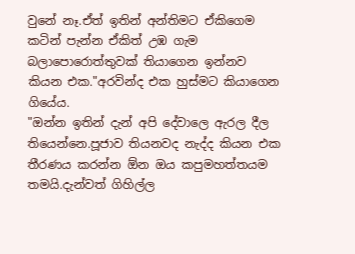වුනේ නෑ.ඒත් ඉතින් අන්තිමට ඒකිගෙම කටින් පැන්න ඒකිත් උඹ ගැම බලාපොරොත්තුවක් තියාගෙන ඉන්නව කියන එක."අරවින්ද එක හුස්මට කියාගෙන ගියේය.
"ඔන්න ඉතින් දැන් අපි දේවාලෙ ඇරල දීල තියෙන්නෙ.පූජාව තියනවද නැද්ද කියන එක තීරණය කරන්න ඕන ඔය කපුමහත්තයම තමයි.දැන්වත් ගිහිල්ල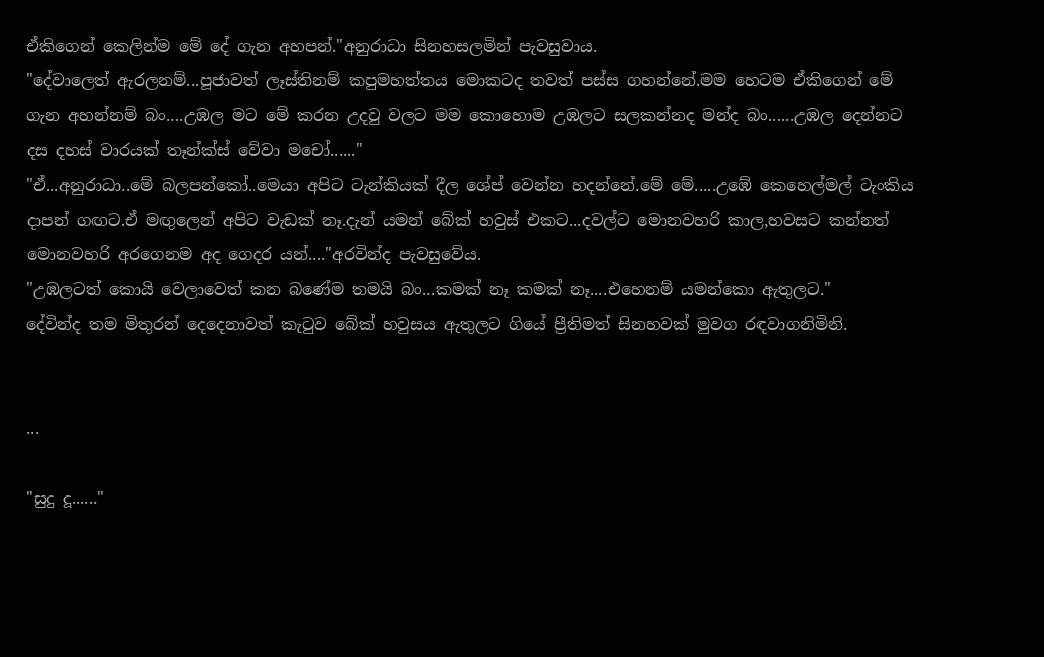ඒකිගෙන් කෙලින්ම මේ දේ ගැන අහපන්."අනුරාධා සිනහසලමින් පැවසුවාය.
"දේවාලෙත් ඇරලනම්...පූජාවත් ලෑස්තිනම් කපුමහත්තය මොකටද තවත් පස්ස ගහන්නේ.මම හෙටම ඒකිගෙන් මේ ගැන අහන්නම් බං....උඹල මට මේ කරන උදවු වලට මම කොහොම උඹලට සලකන්නද මන්ද බං......උඹල දෙන්නට දස දහස් වාරයක් තෑන්ක්ස් වේවා මචෝ......"
"ඒ...අනුරාධා..මේ බලපන්කෝ..මෙයා අපිට ටැන්කියක් දීල ශේප් වෙන්න හදන්නේ.මේ මේ.....උඹේ කෙහෙල්මල් ටැංකිය දාපන් ගඟට.ඒ මඟුලෙන් අපිට වැඩක් නෑ.දැන් යමන් බේක් හවුස් එකට...දවල්ට මොනවහරි කාල,හවසට කන්නත් මොනවහරි අරගෙනම අද ගෙදර යන්...."අරවින්ද පැවසුවේය.
"උඹලටත් කොයි වෙලාවෙත් කන බණේම තමයි බං...කමක් නෑ කමක් නෑ....එහෙනම් යමන්කො ඇතුලට."
දේවින්ද තම මිතුරන් දෙදෙනාවත් කැටුව බේක් හවුසය ඇතුලට ගියේ ප්‍රීතිමත් සිනහවක් මුවග රඳවාගනිමිනි.


...

"සුදු දූ......"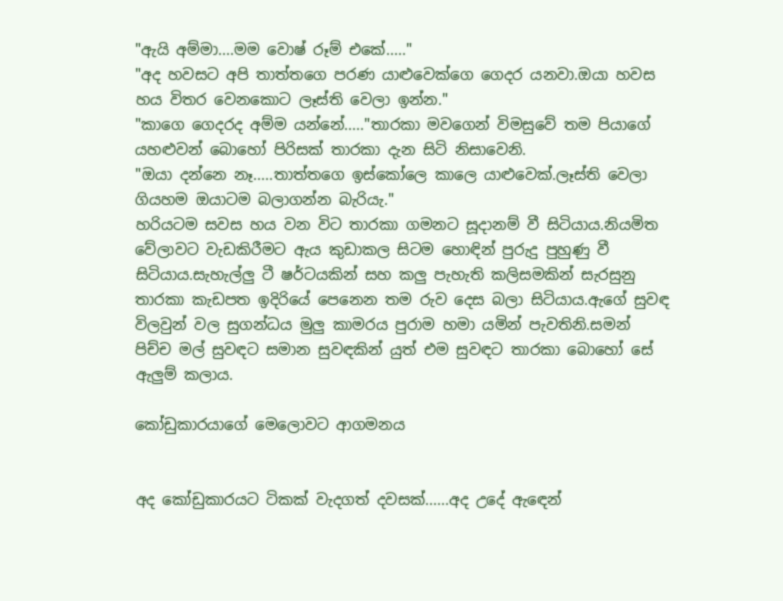"ඇයි අම්මා....මම වොෂ් රූම් එකේ....."
"අද හවසට අපි තාත්තගෙ පරණ යාළුවෙක්ගෙ ගෙදර යනවා.ඔයා හවස හය විතර වෙනකොට ලෑස්ති වෙලා ඉන්න."
"කාගෙ ගෙදරද අම්ම යන්නේ....."තාරකා මවගෙන් විමසුවේ තම පියාගේ යහළුවන් බොහෝ පිරිසක් තාරකා දැන සිටි නිසාවෙනි.
"ඔයා දන්නෙ නෑ.....තාත්තගෙ ඉස්කෝලෙ කාලෙ යාළුවෙක්.ලෑස්ති වෙලා ගියහම ඔයාටම බලාගන්න බැරියැ."
හරියටම සවස හය වන විට තාරකා ගමනට සූදානම් වී සිටියාය.නියමිත වේලාවට වැඩකිරීමට ඇය කුඩාකල සිටම හොඳින් පුරුදු පුහුණු වී සිටියාය.සැහැල්ලු ටී ෂර්ටයකින් සහ කලු පැහැති කලිසමකින් සැරසුනු තාරකා කැඩපත ඉදිරියේ පෙනෙන තම රුව දෙස බලා සිටියාය.ඇගේ සුවඳ විලවුන් වල සුගන්ධය මුලු කාමරය පුරාම හමා යමින් පැවතිනි.සමන් පිච්ච මල් සුවඳට සමාන සුවඳකින් යුත් එම සුවඳට තාරකා බොහෝ සේ ඇලුම් කලාය.

කෝඩුකාරයාගේ මෙලොවට ආගමනය


අද කෝඩුකාරයට ටිකක් වැදගත් දවසක්......අද උදේ ඇඳෙන්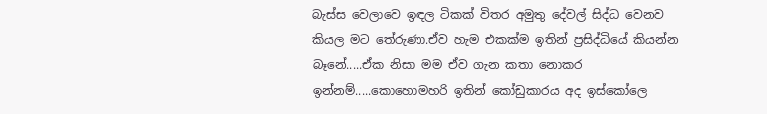බැස්ස වෙලාවෙ ඉඳල ටිකක් විතර අමුතු දේවල් සිද්ධ වෙනව කියල මට තේරුණා.ඒව හැම එකක්ම ඉතින් ප්‍රසිද්ධියේ කියන්න බෑනේ.....ඒක නිසා මම ඒව ගැන කතා නොකර ඉන්නම්.....කොහොමහරි ඉතින් කෝඩුකාරය අද ඉස්කෝලෙ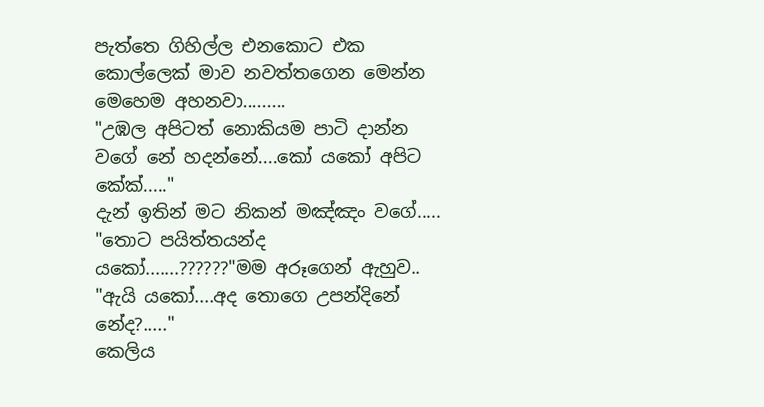පැත්තෙ ගිහිල්ල එනකොට එක කොල්ලෙක් මාව නවත්තගෙන මෙන්න මෙහෙම අහනවා.........
"උඹල අපිටත් නොකියම පාටි දාන්න වගේ නේ හදන්නේ....කෝ යකෝ අපිට කේක්....."
දැන් ඉතින් මට නිකන් මඤ්ඤං වගේ.....
"තොට පයිත්තයන්ද යකෝ.......??????"මම අරූගෙන් ඇහුව..
"ඇයි යකෝ....අද තොගෙ උපන්දිනේ නේද?....."
කෙලිය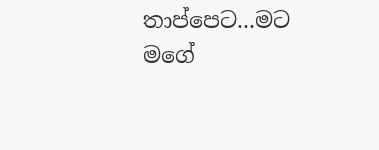තාප්පෙට...මට මගේ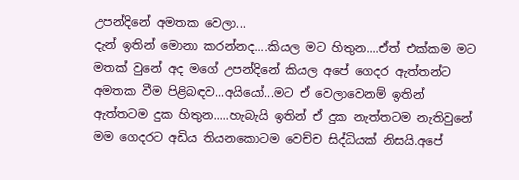උපන්දිනේ අමතක වෙලා...
දැන් ඉතින් මොනා කරන්නද....කියල මට හිතුන....ඒත් එක්කම මට මතක් වුනේ අද මගේ උපන්දිනේ කියල අපේ ගෙදර ඇත්තන්ට අමතක වීම පිළිබඳව...අයියෝ...මට ඒ වෙලාවෙනම් ඉතින් ඇත්තටම දුක හිතුන.....හැබැයි ඉතින් ඒ දුක නැත්තටම නැතිවුනේ මම ගෙදරට අඩිය තියනකොටම වෙච්ච සිද්ධියක් නිසයි.අපේ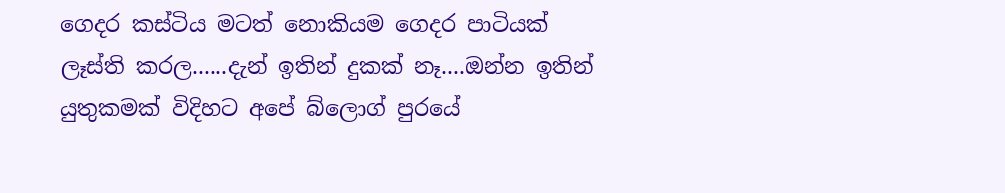ගෙදර කස්ටිය මටත් නොකියම ගෙදර පාටියක් ලෑස්ති කරල......දැන් ඉතින් දුකක් නෑ....ඔන්න ඉතින් යුතුකමක් විදිහට අපේ බ්ලොග් පුරයේ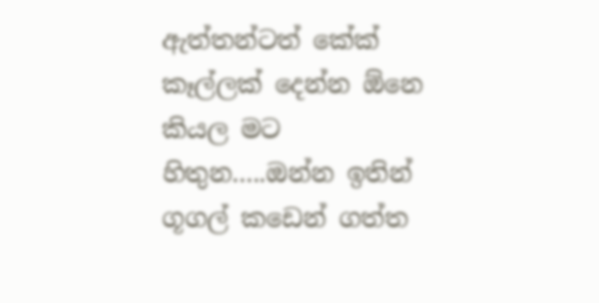ඇත්තන්ටත් කේක් කෑල්ලක් දෙන්න ඕනෙ කියල මට හිතුන.....ඔන්න ඉතින් ගූගල් කඩෙන් ගත්ත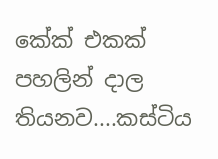කේක් එකක් පහලින් දාල තියනව....කස්ටිය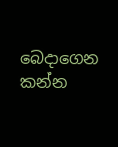බෙදාගෙන කන්න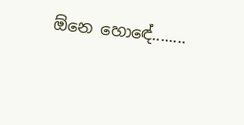ඕනෙ හොඳේ........